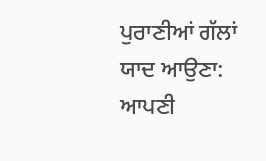ਪੁਰਾਣੀਆਂ ਗੱਲਾਂ ਯਾਦ ਆਉਣਾ: ਆਪਣੀ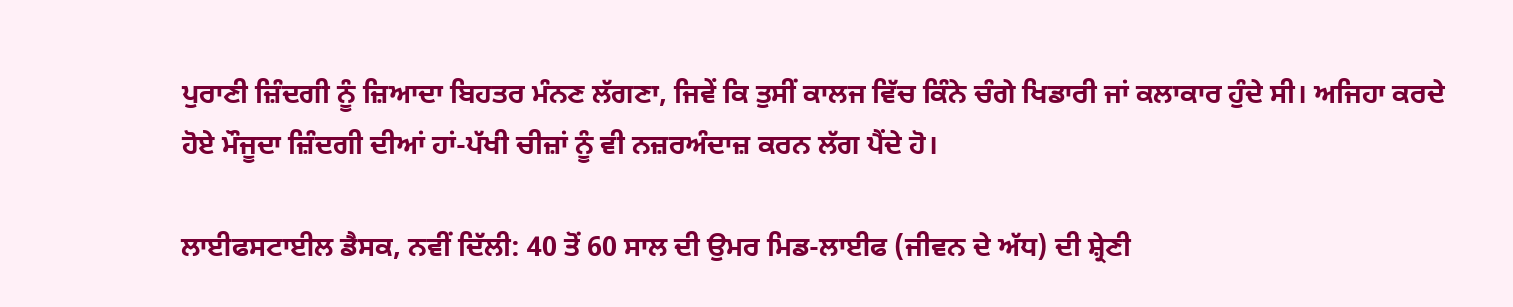ਪੁਰਾਣੀ ਜ਼ਿੰਦਗੀ ਨੂੰ ਜ਼ਿਆਦਾ ਬਿਹਤਰ ਮੰਨਣ ਲੱਗਣਾ, ਜਿਵੇਂ ਕਿ ਤੁਸੀਂ ਕਾਲਜ ਵਿੱਚ ਕਿੰਨੇ ਚੰਗੇ ਖਿਡਾਰੀ ਜਾਂ ਕਲਾਕਾਰ ਹੁੰਦੇ ਸੀ। ਅਜਿਹਾ ਕਰਦੇ ਹੋਏ ਮੌਜੂਦਾ ਜ਼ਿੰਦਗੀ ਦੀਆਂ ਹਾਂ-ਪੱਖੀ ਚੀਜ਼ਾਂ ਨੂੰ ਵੀ ਨਜ਼ਰਅੰਦਾਜ਼ ਕਰਨ ਲੱਗ ਪੈਂਦੇ ਹੋ।

ਲਾਈਫਸਟਾਈਲ ਡੈਸਕ, ਨਵੀਂ ਦਿੱਲੀ: 40 ਤੋਂ 60 ਸਾਲ ਦੀ ਉਮਰ ਮਿਡ-ਲਾਈਫ (ਜੀਵਨ ਦੇ ਅੱਧ) ਦੀ ਸ਼੍ਰੇਣੀ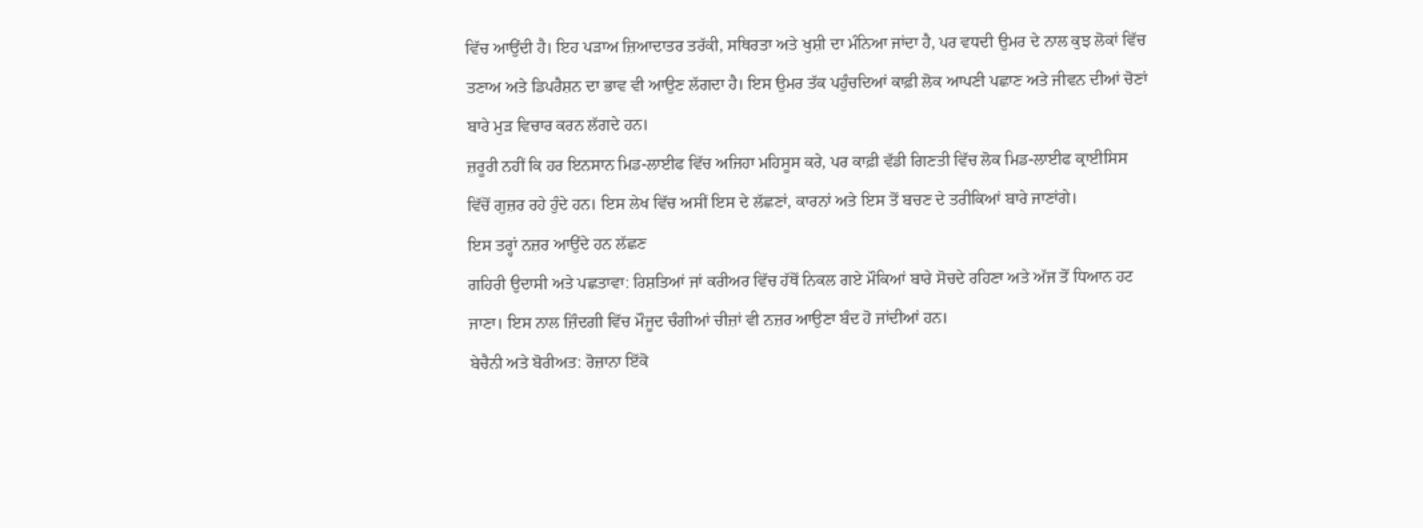ਵਿੱਚ ਆਉਂਦੀ ਹੈ। ਇਹ ਪੜਾਅ ਜ਼ਿਆਦਾਤਰ ਤਰੱਕੀ, ਸਥਿਰਤਾ ਅਤੇ ਖੁਸ਼ੀ ਦਾ ਮੰਨਿਆ ਜਾਂਦਾ ਹੈ, ਪਰ ਵਧਦੀ ਉਮਰ ਦੇ ਨਾਲ ਕੁਝ ਲੋਕਾਂ ਵਿੱਚ ਤਣਾਅ ਅਤੇ ਡਿਪਰੈਸ਼ਨ ਦਾ ਭਾਵ ਵੀ ਆਉਣ ਲੱਗਦਾ ਹੈ। ਇਸ ਉਮਰ ਤੱਕ ਪਹੁੰਚਦਿਆਂ ਕਾਫ਼ੀ ਲੋਕ ਆਪਣੀ ਪਛਾਣ ਅਤੇ ਜੀਵਨ ਦੀਆਂ ਚੋਣਾਂ ਬਾਰੇ ਮੁੜ ਵਿਚਾਰ ਕਰਨ ਲੱਗਦੇ ਹਨ।
ਜ਼ਰੂਰੀ ਨਹੀਂ ਕਿ ਹਰ ਇਨਸਾਨ ਮਿਡ-ਲਾਈਫ ਵਿੱਚ ਅਜਿਹਾ ਮਹਿਸੂਸ ਕਰੇ, ਪਰ ਕਾਫ਼ੀ ਵੱਡੀ ਗਿਣਤੀ ਵਿੱਚ ਲੋਕ ਮਿਡ-ਲਾਈਫ ਕ੍ਰਾਈਸਿਸ ਵਿੱਚੋਂ ਗੁਜ਼ਰ ਰਹੇ ਹੁੰਦੇ ਹਨ। ਇਸ ਲੇਖ ਵਿੱਚ ਅਸੀਂ ਇਸ ਦੇ ਲੱਛਣਾਂ, ਕਾਰਨਾਂ ਅਤੇ ਇਸ ਤੋਂ ਬਚਣ ਦੇ ਤਰੀਕਿਆਂ ਬਾਰੇ ਜਾਣਾਂਗੇ।
ਇਸ ਤਰ੍ਹਾਂ ਨਜ਼ਰ ਆਉਂਦੇ ਹਨ ਲੱਛਣ
ਗਹਿਰੀ ਉਦਾਸੀ ਅਤੇ ਪਛਤਾਵਾ: ਰਿਸ਼ਤਿਆਂ ਜਾਂ ਕਰੀਅਰ ਵਿੱਚ ਹੱਥੋਂ ਨਿਕਲ ਗਏ ਮੌਕਿਆਂ ਬਾਰੇ ਸੋਚਦੇ ਰਹਿਣਾ ਅਤੇ ਅੱਜ ਤੋਂ ਧਿਆਨ ਹਟ ਜਾਣਾ। ਇਸ ਨਾਲ ਜ਼ਿੰਦਗੀ ਵਿੱਚ ਮੌਜੂਦ ਚੰਗੀਆਂ ਚੀਜ਼ਾਂ ਵੀ ਨਜ਼ਰ ਆਉਣਾ ਬੰਦ ਹੋ ਜਾਂਦੀਆਂ ਹਨ।
ਬੇਚੈਨੀ ਅਤੇ ਬੋਰੀਅਤ: ਰੋਜ਼ਾਨਾ ਇੱਕੋ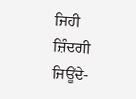ਜਿਹੀ ਜ਼ਿੰਦਗੀ ਜਿਊਂਦੇ-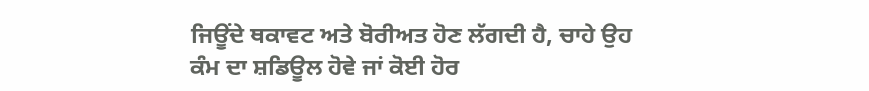ਜਿਊਂਦੇ ਥਕਾਵਟ ਅਤੇ ਬੋਰੀਅਤ ਹੋਣ ਲੱਗਦੀ ਹੈ, ਚਾਹੇ ਉਹ ਕੰਮ ਦਾ ਸ਼ਡਿਊਲ ਹੋਵੇ ਜਾਂ ਕੋਈ ਹੋਰ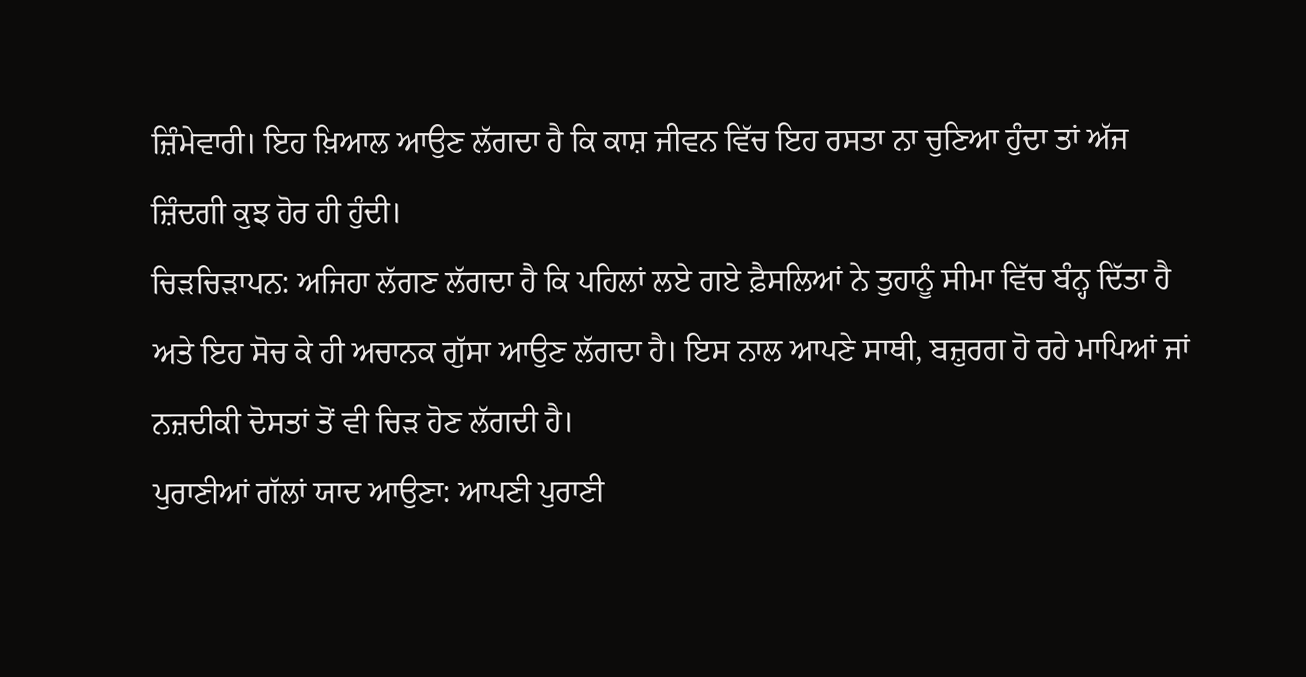ਜ਼ਿੰਮੇਵਾਰੀ। ਇਹ ਖ਼ਿਆਲ ਆਉਣ ਲੱਗਦਾ ਹੈ ਕਿ ਕਾਸ਼ ਜੀਵਨ ਵਿੱਚ ਇਹ ਰਸਤਾ ਨਾ ਚੁਣਿਆ ਹੁੰਦਾ ਤਾਂ ਅੱਜ ਜ਼ਿੰਦਗੀ ਕੁਝ ਹੋਰ ਹੀ ਹੁੰਦੀ।
ਚਿੜਚਿੜਾਪਨ: ਅਜਿਹਾ ਲੱਗਣ ਲੱਗਦਾ ਹੈ ਕਿ ਪਹਿਲਾਂ ਲਏ ਗਏ ਫ਼ੈਸਲਿਆਂ ਨੇ ਤੁਹਾਨੂੰ ਸੀਮਾ ਵਿੱਚ ਬੰਨ੍ਹ ਦਿੱਤਾ ਹੈ ਅਤੇ ਇਹ ਸੋਚ ਕੇ ਹੀ ਅਚਾਨਕ ਗੁੱਸਾ ਆਉਣ ਲੱਗਦਾ ਹੈ। ਇਸ ਨਾਲ ਆਪਣੇ ਸਾਥੀ, ਬਜ਼ੁਰਗ ਹੋ ਰਹੇ ਮਾਪਿਆਂ ਜਾਂ ਨਜ਼ਦੀਕੀ ਦੋਸਤਾਂ ਤੋਂ ਵੀ ਚਿੜ ਹੋਣ ਲੱਗਦੀ ਹੈ।
ਪੁਰਾਣੀਆਂ ਗੱਲਾਂ ਯਾਦ ਆਉਣਾ: ਆਪਣੀ ਪੁਰਾਣੀ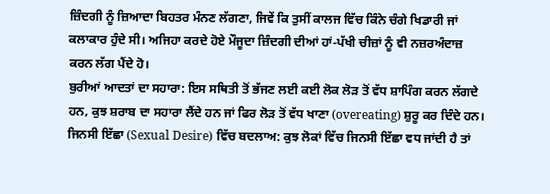ਜ਼ਿੰਦਗੀ ਨੂੰ ਜ਼ਿਆਦਾ ਬਿਹਤਰ ਮੰਨਣ ਲੱਗਣਾ, ਜਿਵੇਂ ਕਿ ਤੁਸੀਂ ਕਾਲਜ ਵਿੱਚ ਕਿੰਨੇ ਚੰਗੇ ਖਿਡਾਰੀ ਜਾਂ ਕਲਾਕਾਰ ਹੁੰਦੇ ਸੀ। ਅਜਿਹਾ ਕਰਦੇ ਹੋਏ ਮੌਜੂਦਾ ਜ਼ਿੰਦਗੀ ਦੀਆਂ ਹਾਂ-ਪੱਖੀ ਚੀਜ਼ਾਂ ਨੂੰ ਵੀ ਨਜ਼ਰਅੰਦਾਜ਼ ਕਰਨ ਲੱਗ ਪੈਂਦੇ ਹੋ।
ਬੁਰੀਆਂ ਆਦਤਾਂ ਦਾ ਸਹਾਰਾ: ਇਸ ਸਥਿਤੀ ਤੋਂ ਭੱਜਣ ਲਈ ਕਈ ਲੋਕ ਲੋੜ ਤੋਂ ਵੱਧ ਸ਼ਾਪਿੰਗ ਕਰਨ ਲੱਗਦੇ ਹਨ, ਕੁਝ ਸ਼ਰਾਬ ਦਾ ਸਹਾਰਾ ਲੈਂਦੇ ਹਨ ਜਾਂ ਫਿਰ ਲੋੜ ਤੋਂ ਵੱਧ ਖਾਣਾ (overeating) ਸ਼ੁਰੂ ਕਰ ਦਿੰਦੇ ਹਨ।
ਜਿਨਸੀ ਇੱਛਾ (Sexual Desire) ਵਿੱਚ ਬਦਲਾਅ: ਕੁਝ ਲੋਕਾਂ ਵਿੱਚ ਜਿਨਸੀ ਇੱਛਾ ਵਧ ਜਾਂਦੀ ਹੈ ਤਾਂ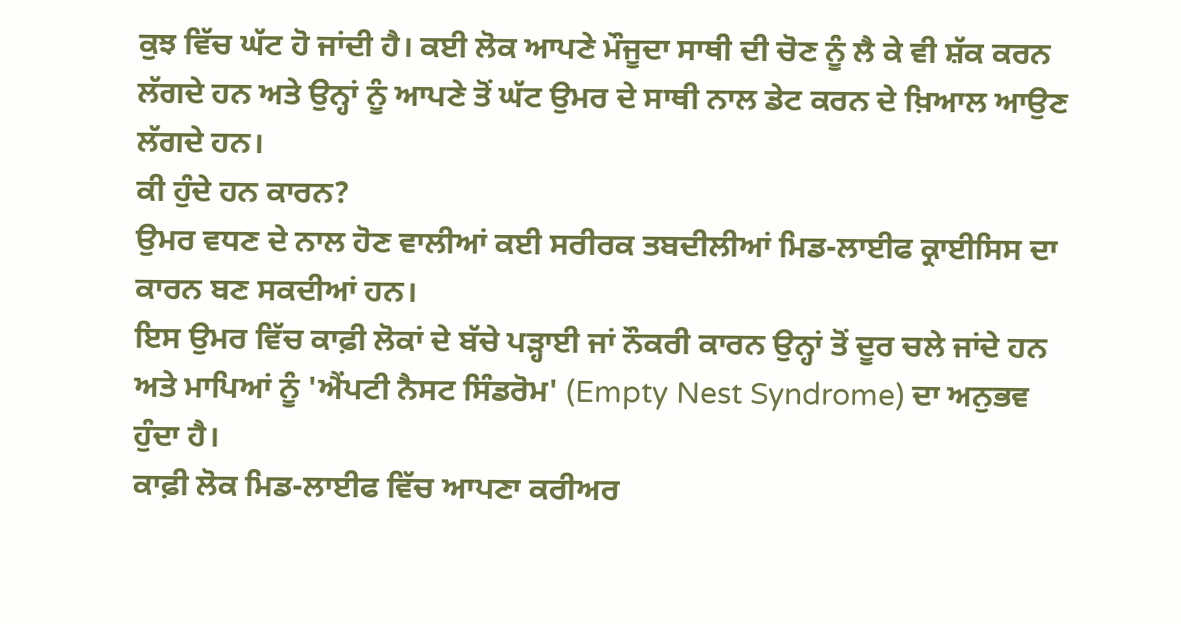ਕੁਝ ਵਿੱਚ ਘੱਟ ਹੋ ਜਾਂਦੀ ਹੈ। ਕਈ ਲੋਕ ਆਪਣੇ ਮੌਜੂਦਾ ਸਾਥੀ ਦੀ ਚੋਣ ਨੂੰ ਲੈ ਕੇ ਵੀ ਸ਼ੱਕ ਕਰਨ ਲੱਗਦੇ ਹਨ ਅਤੇ ਉਨ੍ਹਾਂ ਨੂੰ ਆਪਣੇ ਤੋਂ ਘੱਟ ਉਮਰ ਦੇ ਸਾਥੀ ਨਾਲ ਡੇਟ ਕਰਨ ਦੇ ਖ਼ਿਆਲ ਆਉਣ ਲੱਗਦੇ ਹਨ।
ਕੀ ਹੁੰਦੇ ਹਨ ਕਾਰਨ?
ਉਮਰ ਵਧਣ ਦੇ ਨਾਲ ਹੋਣ ਵਾਲੀਆਂ ਕਈ ਸਰੀਰਕ ਤਬਦੀਲੀਆਂ ਮਿਡ-ਲਾਈਫ ਕ੍ਰਾਈਸਿਸ ਦਾ ਕਾਰਨ ਬਣ ਸਕਦੀਆਂ ਹਨ।
ਇਸ ਉਮਰ ਵਿੱਚ ਕਾਫ਼ੀ ਲੋਕਾਂ ਦੇ ਬੱਚੇ ਪੜ੍ਹਾਈ ਜਾਂ ਨੌਕਰੀ ਕਾਰਨ ਉਨ੍ਹਾਂ ਤੋਂ ਦੂਰ ਚਲੇ ਜਾਂਦੇ ਹਨ ਅਤੇ ਮਾਪਿਆਂ ਨੂੰ 'ਐਂਪਟੀ ਨੈਸਟ ਸਿੰਡਰੋਮ' (Empty Nest Syndrome) ਦਾ ਅਨੁਭਵ ਹੁੰਦਾ ਹੈ।
ਕਾਫ਼ੀ ਲੋਕ ਮਿਡ-ਲਾਈਫ ਵਿੱਚ ਆਪਣਾ ਕਰੀਅਰ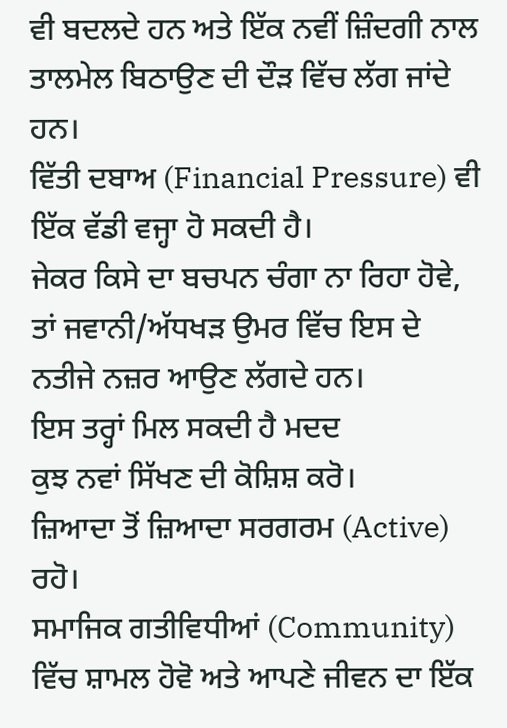ਵੀ ਬਦਲਦੇ ਹਨ ਅਤੇ ਇੱਕ ਨਵੀਂ ਜ਼ਿੰਦਗੀ ਨਾਲ ਤਾਲਮੇਲ ਬਿਠਾਉਣ ਦੀ ਦੌੜ ਵਿੱਚ ਲੱਗ ਜਾਂਦੇ ਹਨ।
ਵਿੱਤੀ ਦਬਾਅ (Financial Pressure) ਵੀ ਇੱਕ ਵੱਡੀ ਵਜ੍ਹਾ ਹੋ ਸਕਦੀ ਹੈ।
ਜੇਕਰ ਕਿਸੇ ਦਾ ਬਚਪਨ ਚੰਗਾ ਨਾ ਰਿਹਾ ਹੋਵੇ, ਤਾਂ ਜਵਾਨੀ/ਅੱਧਖੜ ਉਮਰ ਵਿੱਚ ਇਸ ਦੇ ਨਤੀਜੇ ਨਜ਼ਰ ਆਉਣ ਲੱਗਦੇ ਹਨ।
ਇਸ ਤਰ੍ਹਾਂ ਮਿਲ ਸਕਦੀ ਹੈ ਮਦਦ
ਕੁਝ ਨਵਾਂ ਸਿੱਖਣ ਦੀ ਕੋਸ਼ਿਸ਼ ਕਰੋ।
ਜ਼ਿਆਦਾ ਤੋਂ ਜ਼ਿਆਦਾ ਸਰਗਰਮ (Active) ਰਹੋ।
ਸਮਾਜਿਕ ਗਤੀਵਿਧੀਆਂ (Community) ਵਿੱਚ ਸ਼ਾਮਲ ਹੋਵੋ ਅਤੇ ਆਪਣੇ ਜੀਵਨ ਦਾ ਇੱਕ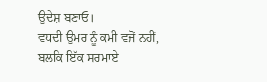ਉਦੇਸ਼ ਬਣਾਓ।
ਵਧਦੀ ਉਮਰ ਨੂੰ ਕਮੀ ਵਜੋਂ ਨਹੀਂ, ਬਲਕਿ ਇੱਕ ਸਰਮਾਏ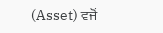(Asset) ਵਜੋਂ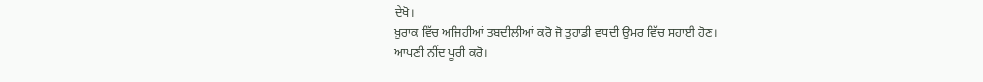ਦੇਖੋ।
ਖ਼ੁਰਾਕ ਵਿੱਚ ਅਜਿਹੀਆਂ ਤਬਦੀਲੀਆਂ ਕਰੋ ਜੋ ਤੁਹਾਡੀ ਵਧਦੀ ਉਮਰ ਵਿੱਚ ਸਹਾਈ ਹੋਣ।
ਆਪਣੀ ਨੀਂਦ ਪੂਰੀ ਕਰੋ।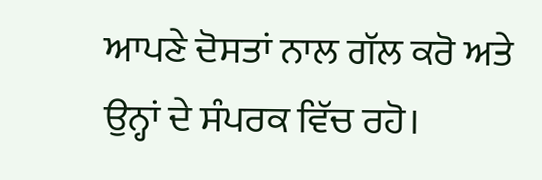ਆਪਣੇ ਦੋਸਤਾਂ ਨਾਲ ਗੱਲ ਕਰੋ ਅਤੇ ਉਨ੍ਹਾਂ ਦੇ ਸੰਪਰਕ ਵਿੱਚ ਰਹੋ।